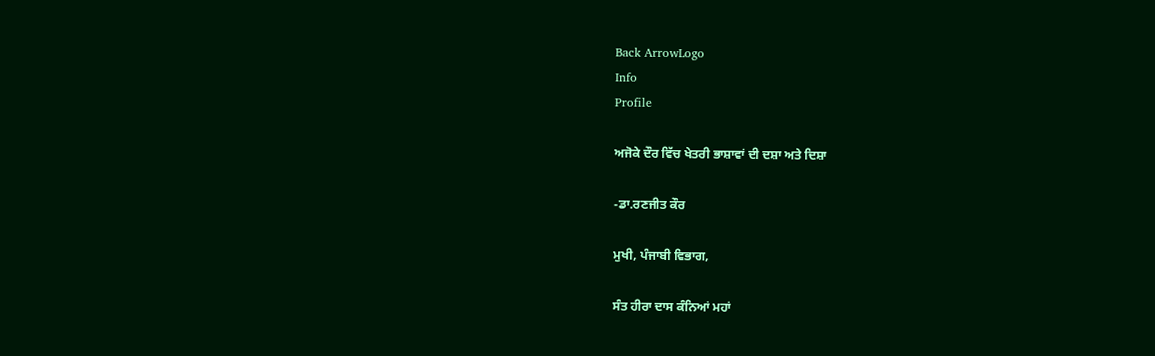Back ArrowLogo
Info
Profile

ਅਜੋਕੇ ਦੌਰ ਵਿੱਚ ਖੇਤਰੀ ਭਾਸ਼ਾਵਾਂ ਦੀ ਦਸ਼ਾ ਅਤੇ ਦਿਸ਼ਾ

-ਡਾ.ਰਣਜੀਤ ਕੌਰ

ਮੁਖੀ, ਪੰਜਾਬੀ ਵਿਭਾਗ,

ਸੰਤ ਹੀਰਾ ਦਾਸ ਕੰਨਿਆਂ ਮਹਾਂ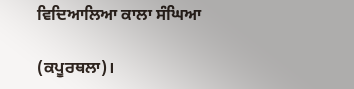ਵਿਦਿਆਲਿਆ ਕਾਲਾ ਸੰਘਿਆ

(ਕਪੂਰਥਲਾ)।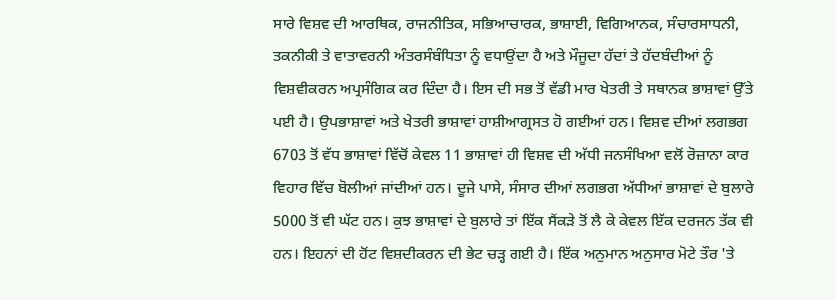ਸਾਰੇ ਵਿਸ਼ਵ ਦੀ ਆਰਥਿਕ, ਰਾਜਨੀਤਿਕ, ਸਭਿਆਚਾਰਕ, ਭਾਸ਼ਾਈ, ਵਿਗਿਆਨਕ, ਸੰਚਾਰਸਾਧਨੀ, ਤਕਨੀਕੀ ਤੇ ਵਾਤਾਵਰਨੀ ਅੰਤਰਸੰਬੰਧਿਤਾ ਨੂੰ ਵਧਾਉਂਦਾ ਹੈ ਅਤੇ ਮੌਜੂਦਾ ਹੱਦਾਂ ਤੇ ਹੱਦਬੰਦੀਆਂ ਨੂੰ ਵਿਸ਼ਵੀਕਰਨ ਅਪ੍ਰਸੰਗਿਕ ਕਰ ਦਿੰਦਾ ਹੈ। ਇਸ ਦੀ ਸਭ ਤੋਂ ਵੱਡੀ ਮਾਰ ਖੇਤਰੀ ਤੇ ਸਥਾਨਕ ਭਾਸ਼ਾਵਾਂ ਉੱਤੇ ਪਈ ਹੈ। ਉਪਭਾਸ਼ਾਵਾਂ ਅਤੇ ਖੇਤਰੀ ਭਾਸ਼ਾਵਾਂ ਹਾਸ਼ੀਆਗ੍ਰਸਤ ਹੋ ਗਈਆਂ ਹਨ। ਵਿਸ਼ਵ ਦੀਆਂ ਲਗਭਗ 6703 ਤੋਂ ਵੱਧ ਭਾਸ਼ਾਵਾਂ ਵਿੱਚੋਂ ਕੇਵਲ 11 ਭਾਸ਼ਾਵਾਂ ਹੀ ਵਿਸ਼ਵ ਦੀ ਅੱਧੀ ਜਨਸੰਖਿਆ ਵਲੋਂ ਰੋਜ਼ਾਨਾ ਕਾਰ ਵਿਹਾਰ ਵਿੱਚ ਬੋਲੀਆਂ ਜਾਂਦੀਆਂ ਹਨ। ਦੂਜੇ ਪਾਸੇ, ਸੰਸਾਰ ਦੀਆਂ ਲਗਭਗ ਅੱਧੀਆਂ ਭਾਸ਼ਾਵਾਂ ਦੇ ਬੁਲਾਰੇ 5000 ਤੋਂ ਵੀ ਘੱਟ ਹਨ। ਕੁਝ ਭਾਸ਼ਾਵਾਂ ਦੇ ਬੁਲਾਰੇ ਤਾਂ ਇੱਕ ਸੈਂਕੜੇ ਤੋਂ ਲੈ ਕੇ ਕੇਵਲ ਇੱਕ ਦਰਜਨ ਤੱਕ ਵੀ ਹਨ। ਇਹਨਾਂ ਦੀ ਹੋਂਟ ਵਿਸ਼ਦੀਕਰਨ ਦੀ ਭੇਟ ਚੜ੍ਹ ਗਈ ਹੈ। ਇੱਕ ਅਨੁਮਾਨ ਅਨੁਸਾਰ ਮੋਟੇ ਤੌਰ 'ਤੇ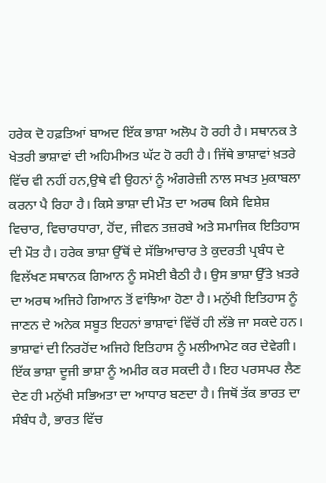ਹਰੇਕ ਦੋ ਹਫ਼ਤਿਆਂ ਬਾਅਦ ਇੱਕ ਭਾਸ਼ਾ ਅਲੋਪ ਹੋ ਰਹੀ ਹੈ। ਸਥਾਨਕ ਤੇ ਖੇਤਰੀ ਭਾਸ਼ਾਵਾਂ ਦੀ ਅਹਿਮੀਅਤ ਘੱਟ ਹੋ ਰਹੀ ਹੈ। ਜਿੱਥੇ ਭਾਸ਼ਾਵਾਂ ਖ਼ਤਰੇ ਵਿੱਚ ਵੀ ਨਹੀਂ ਹਨ,ਉਥੇ ਵੀ ਉਹਨਾਂ ਨੂੰ ਅੰਗਰੇਜ਼ੀ ਨਾਲ ਸਖਤ ਮੁਕਾਬਲਾ ਕਰਨਾ ਪੈ ਰਿਹਾ ਹੈ। ਕਿਸੇ ਭਾਸ਼ਾ ਦੀ ਮੌਤ ਦਾ ਅਰਥ ਕਿਸੇ ਵਿਸ਼ੇਸ਼ ਵਿਚਾਰ, ਵਿਚਾਰਧਾਰਾ, ਹੋਂਦ, ਜੀਵਨ ਤਜ਼ਰਬੇ ਅਤੇ ਸਮਾਜਿਕ ਇਤਿਹਾਸ ਦੀ ਮੌਤ ਹੈ। ਹਰੇਕ ਭਾਸ਼ਾ ਉੱਥੋਂ ਦੇ ਸੱਭਿਆਚਾਰ ਤੇ ਕੁਦਰਤੀ ਪ੍ਰਬੰਧ ਦੇ ਵਿਲੱਖਣ ਸਥਾਨਕ ਗਿਆਨ ਨੂੰ ਸਮੋਈ ਬੈਠੀ ਹੈ। ਉਸ ਭਾਸ਼ਾ ਉੱਤੇ ਖ਼ਤਰੇ ਦਾ ਅਰਥ ਅਜਿਹੇ ਗਿਆਨ ਤੋਂ ਵਾਂਝਿਆ ਹੋਣਾ ਹੈ। ਮਨੁੱਖੀ ਇਤਿਹਾਸ ਨੂੰ ਜਾਣਨ ਦੇ ਅਨੇਕ ਸਬੂਤ ਇਹਨਾਂ ਭਾਸ਼ਾਵਾਂ ਵਿੱਚੋਂ ਹੀ ਲੱਭੇ ਜਾ ਸਕਦੇ ਹਨ। ਭਾਸ਼ਾਵਾਂ ਦੀ ਨਿਰਹੋਂਦ ਅਜਿਹੇ ਇਤਿਹਾਸ ਨੂੰ ਮਲੀਆਮੇਟ ਕਰ ਦੇਵੇਗੀ। ਇੱਕ ਭਾਸ਼ਾ ਦੂਜੀ ਭਾਸ਼ਾ ਨੂੰ ਅਮੀਰ ਕਰ ਸਕਦੀ ਹੈ। ਇਹ ਪਰਸਪਰ ਲੈਣ ਦੇਣ ਹੀ ਮਨੁੱਖੀ ਸਭਿਅਤਾ ਦਾ ਆਧਾਰ ਬਣਦਾ ਹੈ। ਜਿਥੋਂ ਤੱਕ ਭਾਰਤ ਦਾ ਸੰਬੰਧ ਹੈ, ਭਾਰਤ ਵਿੱਚ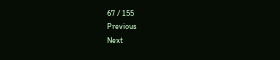67 / 155
Previous
Next